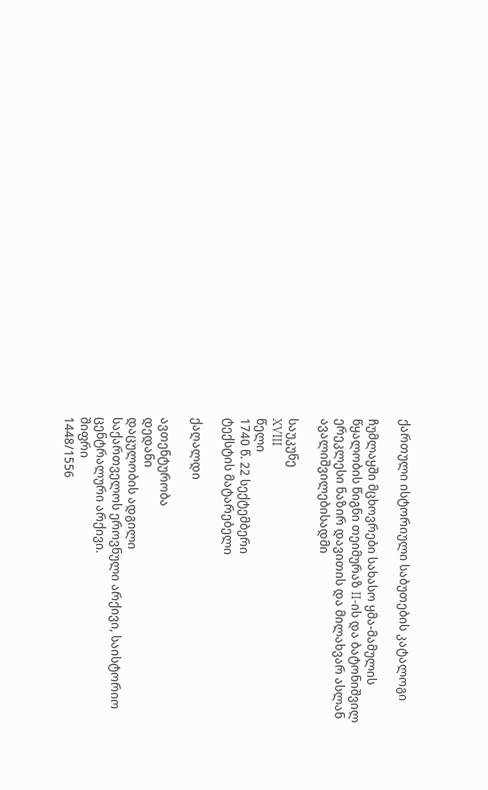ქართული ისტორიული საბუთების კატალოგი

ჩუმლაყში მცხოვრები სახასო ყმა-მამულის წყალობის წიგნი თეიმურაზ II-ის და ბატონიშვილ ერეკლესი ნაზირ დავითის და მილახვარ ასლან ავალიშვილებისადმი

საუკუნე
XVIII
წელი
1740 წ. 22 სექტემბერი
ტექსტის მატარებელი

ქაღალდი

ავთენტურობა
დედანი
დაცულობის ადგილი
საქართველოს ეროვნული არქივი, საისტორიო ცენტრალური არქივი.
შიფრი
1448/1556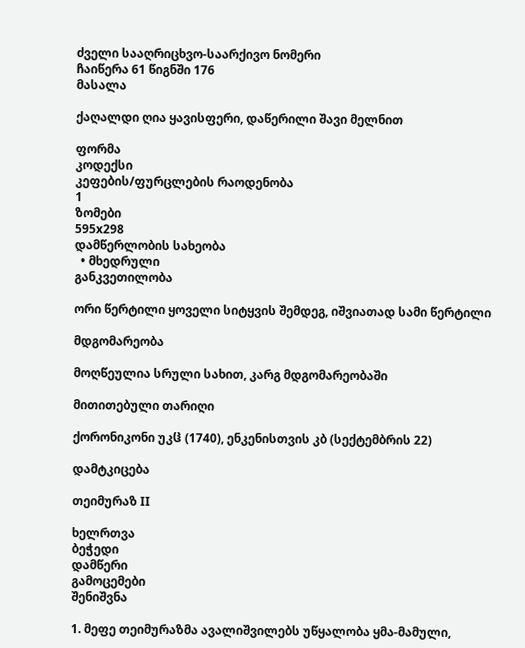ძველი სააღრიცხვო-საარქივო ნომერი
ჩაიწერა 61 წიგნში 176
მასალა

ქაღალდი ღია ყავისფერი, დაწერილი შავი მელნით

ფორმა
კოდექსი
კეფების/ფურცლების რაოდენობა
1
ზომები
595x298
დამწერლობის სახეობა
  • მხედრული
განკვეთილობა

ორი წერტილი ყოველი სიტყვის შემდეგ, იშვიათად სამი წერტილი

მდგომარეობა

მოღწეულია სრული სახით, კარგ მდგომარეობაში

მითითებული თარიღი

ქორონიკონი უკჱ (1740), ენკენისთვის კბ (სექტემბრის 22)

დამტკიცება

თეიმურაზ II

ხელრთვა
ბეჭედი
დამწერი
გამოცემები
შენიშვნა

1. მეფე თეიმურაზმა ავალიშვილებს უწყალობა ყმა-მამული,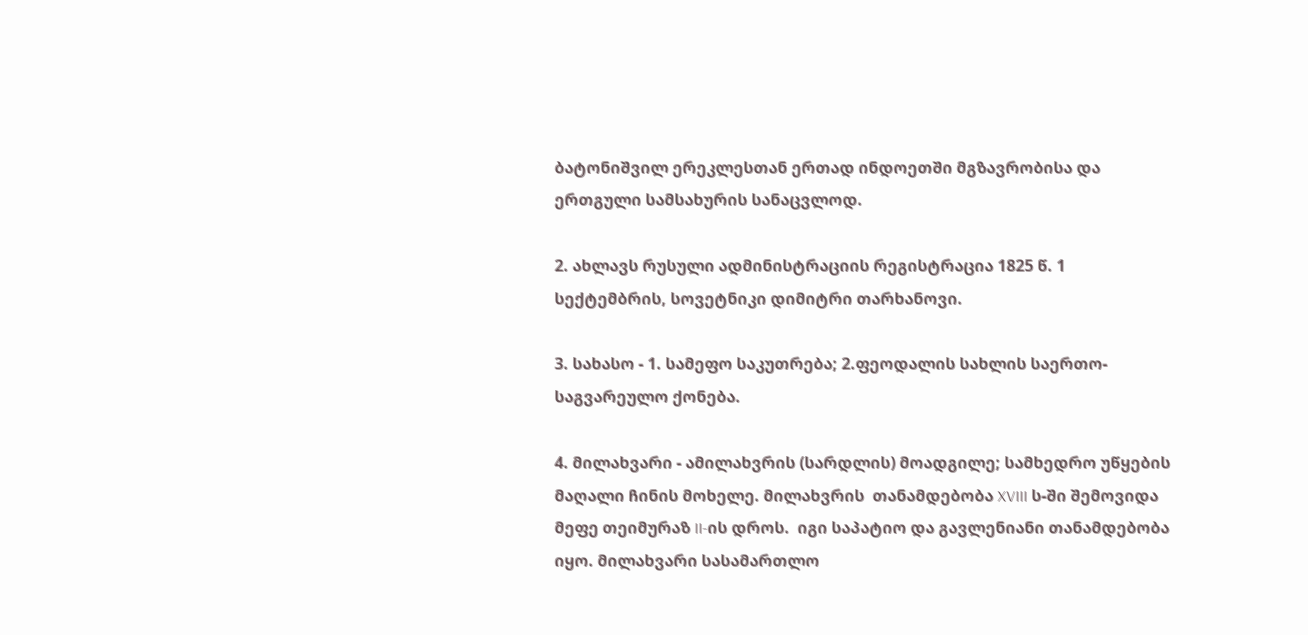ბატონიშვილ ერეკლესთან ერთად ინდოეთში მგზავრობისა და ერთგული სამსახურის სანაცვლოდ.

2. ახლავს რუსული ადმინისტრაციის რეგისტრაცია 1825 წ. 1 სექტემბრის, სოვეტნიკი დიმიტრი თარხანოვი.

3. სახასო - 1. სამეფო საკუთრება; 2.ფეოდალის სახლის საერთო-საგვარეულო ქონება.

4. მილახვარი - ამილახვრის (სარდლის) მოადგილე; სამხედრო უწყების მაღალი ჩინის მოხელე. მილახვრის  თანამდებობა XVIII ს-ში შემოვიდა მეფე თეიმურაზ II-ის დროს.  იგი საპატიო და გავლენიანი თანამდებობა იყო. მილახვარი სასამართლო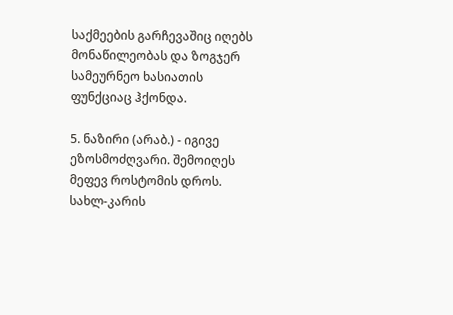საქმეების გარჩევაშიც იღებს მონაწილეობას და ზოგჯერ სამეურნეო ხასიათის ფუნქციაც ჰქონდა.

5. ნაზირი (არაბ.) - იგივე ეზოსმოძღვარი. შემოიღეს მეფევ როსტომის დროს. სახლ-კარის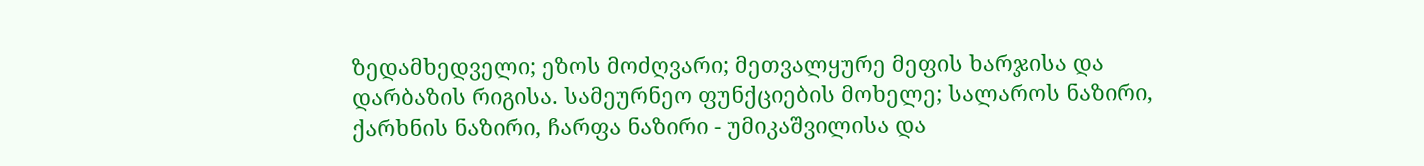ზედამხედველი; ეზოს მოძღვარი; მეთვალყურე მეფის ხარჯისა და დარბაზის რიგისა. სამეურნეო ფუნქციების მოხელე; სალაროს ნაზირი, ქარხნის ნაზირი, ჩარფა ნაზირი - უმიკაშვილისა და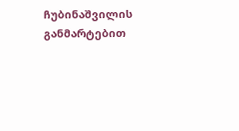ჩუბინაშვილის  განმარტებით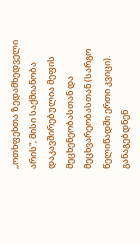,,ოთხფეხთა ზედამხედველი არის“, მისი საქმიანობა დაკავშირებულია მეფის მეცხენეობასთან და მეცხვარეობასთან (სარგო წელიწადში ერთი კვიცი). განაგებდნენ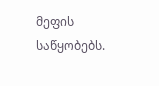მეფის საწყობებს.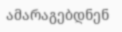ამარაგებდნენ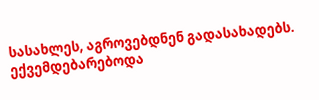სასახლეს, აგროვებდნენ გადასახადებს. ექვემდებარებოდა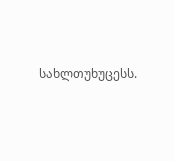სახლთუხუცესს.